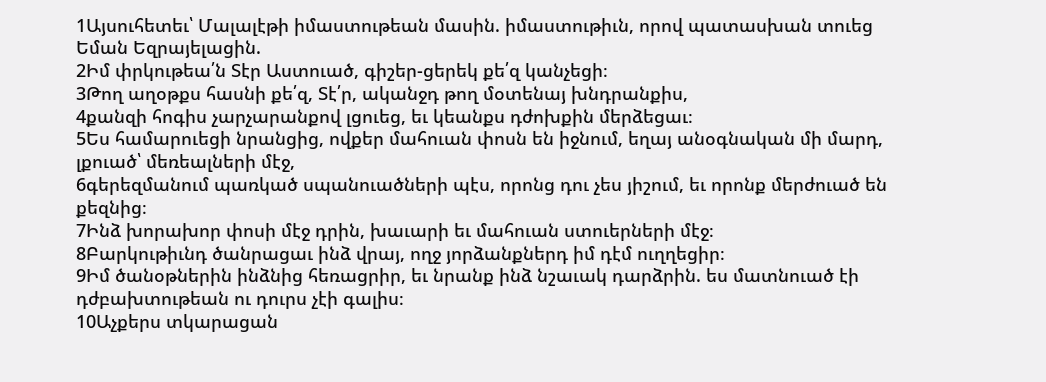1Այսուհետեւ՝ Մալալէթի իմաստութեան մասին. իմաստութիւն, որով պատասխան տուեց Եման Եզրայելացին.
2Իմ փրկութեա՛ն Տէր Աստուած, գիշեր-ցերեկ քե՛զ կանչեցի։
3Թող աղօթքս հասնի քե՛զ, Տէ՛ր, ականջդ թող մօտենայ խնդրանքիս,
4քանզի հոգիս չարչարանքով լցուեց, եւ կեանքս դժոխքին մերձեցաւ։
5Ես համարուեցի նրանցից, ովքեր մահուան փոսն են իջնում, եղայ անօգնական մի մարդ, լքուած՝ մեռեալների մէջ,
6գերեզմանում պառկած սպանուածների պէս, որոնց դու չես յիշում, եւ որոնք մերժուած են քեզնից։
7Ինձ խորախոր փոսի մէջ դրին, խաւարի եւ մահուան ստուերների մէջ։
8Բարկութիւնդ ծանրացաւ ինձ վրայ, ողջ յորձանքներդ իմ դէմ ուղղեցիր։
9Իմ ծանօթներին ինձնից հեռացրիր, եւ նրանք ինձ նշաւակ դարձրին. ես մատնուած էի դժբախտութեան ու դուրս չէի գալիս։
10Աչքերս տկարացան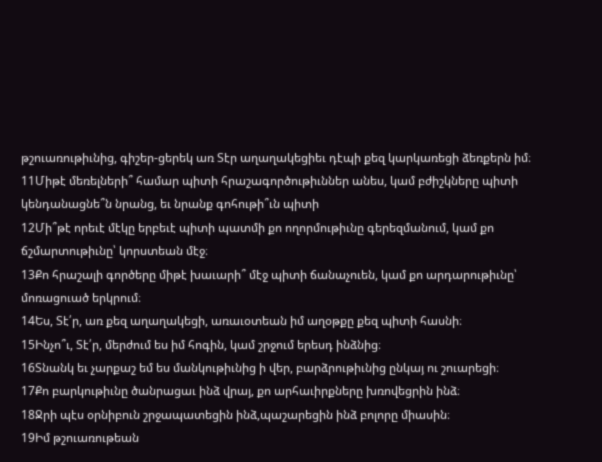թշուառութիւնից, գիշեր-ցերեկ առ Տէր աղաղակեցիեւ դէպի քեզ կարկառեցի ձեռքերն իմ։
11Միթէ մեռելների՞ համար պիտի հրաշագործութիւններ անես, կամ բժիշկները պիտի կենդանացնե՞ն նրանց, եւ նրանք գոհութի՞ւն պիտի
12Մի՞թէ որեւէ մէկը երբեւէ պիտի պատմի քո ողորմութիւնը գերեզմանում, կամ քո ճշմարտութիւնը՝ կորստեան մէջ։
13Քո հրաշալի գործերը միթէ խաւարի՞ մէջ պիտի ճանաչուեն, կամ քո արդարութիւնը՝ մոռացուած երկրում։
14Ես, Տէ՛ր, առ քեզ աղաղակեցի, առաւօտեան իմ աղօթքը քեզ պիտի հասնի։
15Ինչո՞ւ, Տէ՛ր, մերժում ես իմ հոգին, կամ շրջում երեսդ ինձնից։
16Տնանկ եւ չարքաշ եմ ես մանկութիւնից ի վեր, բարձրութիւնից ընկայ ու շուարեցի։
17Քո բարկութիւնը ծանրացաւ ինձ վրայ, քո արհաւիրքները խռովեցրին ինձ։
18Ջրի պէս օրնիբուն շրջապատեցին ինձ,պաշարեցին ինձ բոլորը միասին։
19Իմ թշուառութեան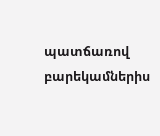պատճառով բարեկամներիս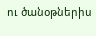ու ծանօթներիս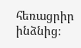հեռացրիր ինձնից։